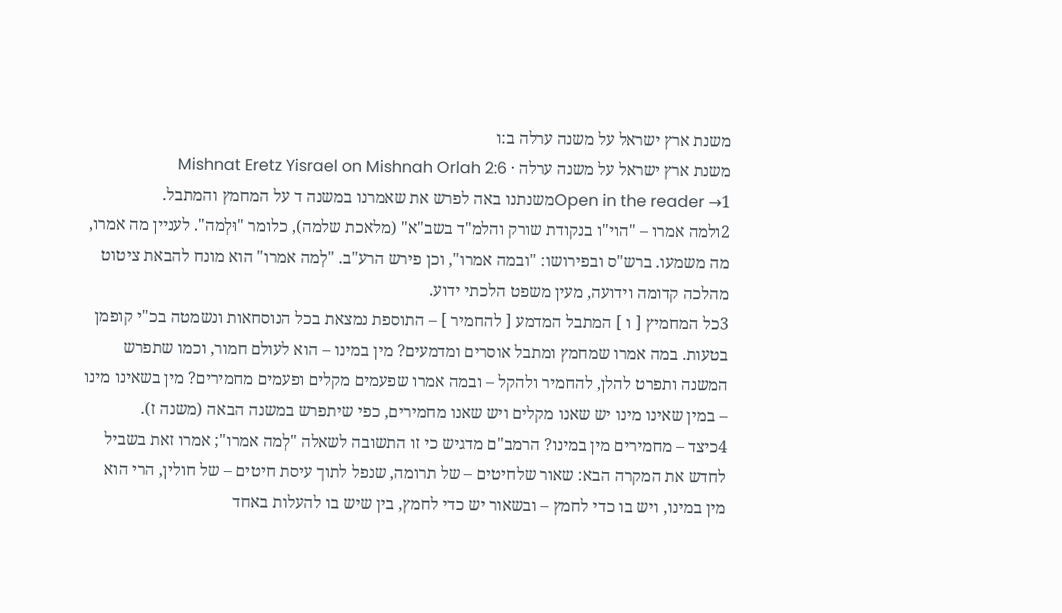משנת ארץ ישראל על משנה ערלה ב:ו
משנת ארץ ישראל על משנה ערלה · Mishnat Eretz Yisrael on Mishnah Orlah 2:6
Open in the reader →1משנתנו באה לפרש את שאמרנו במשנה ד על המחמץ והמתבל.
2ולמה אמרו – "הוי"ו בנקודת שורק והלמ"ד בשב"א" (מלאכת שלמה), כלומר "וּלְמה". לעניין מה אמרו, מה משמעו. ברש"ס ובפירושו: "ובמה אמרו", וכן פירש הרע"ב. "לְמה אמרו" הוא מונח להבאת ציטוט מהלכה קדומה וידועה, מעין משפט הלכתי ידוע.
3כל המחמיץ [ ו ] המתבל המדמע [ להחמיר ] – התוספת נמצאת בכל הנוסחאות ונשמטה בכ"י קופמן בטעות. במה אמרו שמחמץ ומתבל אוסרים ומדמעים? מין במינו – הוא לעולם חמור, וכמו שתפרש המשנה ותפרט להלן, להחמיר ולהקל – ובמה אמרו שפעמים מקלים ופעמים מחמירים? מין בשאינו מינו – במין שאינו מינו יש שאנו מקלים ויש שאנו מחמירים, כפי שיתפרש במשנה הבאה (משנה ז).
4כיצד – מחמירים מין במינו? הרמב"ם מדגיש כי זו התשובה לשאלה "לְמה אמרו"; אמרו זאת בשביל לחדש את המקרה הבא: שאור שלחיטים – של תרומה, שנפל לתוך עיסת חיטים – של חולין, הרי הוא מין במינו, ויש בו כדי לחמץ – ובשאור יש כדי לחמץ, בין שיש בו להעלות באחד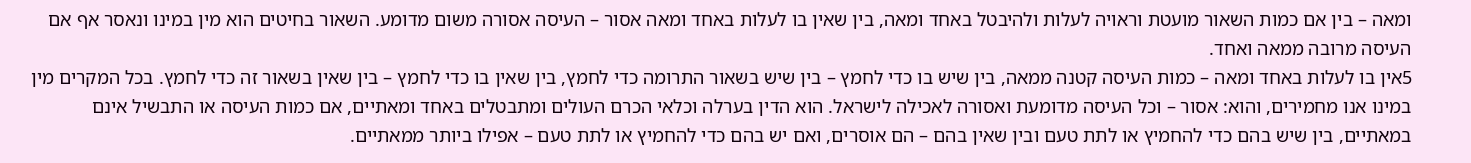ומאה – בין אם כמות השאור מועטת וראויה לעלות ולהיבטל באחד ומאה, בין שאין בו לעלות באחד ומאה אסור – העיסה אסורה משום מדומע. השאור בחיטים הוא מין במינו ונאסר אף אם העיסה מרובה ממאה ואחד.
5אין בו לעלות באחד ומאה – כמות העיסה קטנה ממאה, בין שיש בו כדי לחמץ – בין שיש בשאור התרומה כדי לחמץ, בין שאין בו כדי לחמץ – בין שאין בשאור זה כדי לחמץ. בכל המקרים מין במינו אנו מחמירים, והוא: אסור – וכל העיסה מדומעת ואסורה לאכילה לישראל. הוא הדין בערלה וכלאי הכרם העולים ומתבטלים באחד ומאתיים, אם כמות העיסה או התבשיל אינם במאתיים, בין שיש בהם כדי להחמיץ או לתת טעם ובין שאין בהם – הם אוסרים, ואם יש בהם כדי להחמיץ או לתת טעם – אפילו ביותר ממאתיים.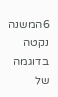6המשנה נקטה בדוגמה של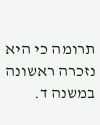תרומה כי היא נזכרה ראשונה במשנה ד.